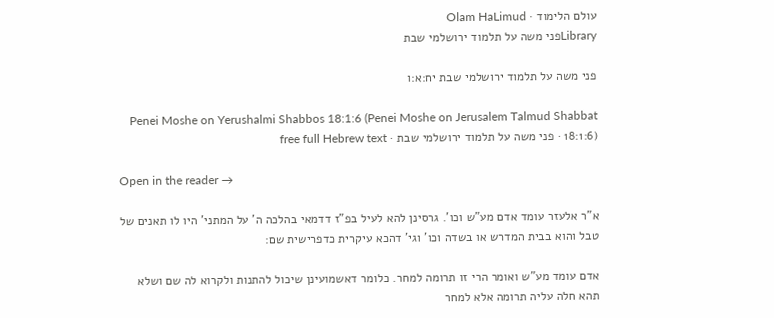עולם הלימוד · Olam HaLimud
Libraryפני משה על תלמוד ירושלמי שבת

פני משה על תלמוד ירושלמי שבת יח:א:ו

Penei Moshe on Yerushalmi Shabbos 18:1:6 (Penei Moshe on Jerusalem Talmud Shabbat 18:1:6) · פני משה על תלמוד ירושלמי שבת · free full Hebrew text

Open in the reader →

א"ר אלעזר עומד אדם מע"ש וכו'. גרסינן להא לעיל בפ"ז דדמאי בהלכה ה' על המתני' היו לו תאנים של טבל והוא בבית המדרש או בשדה וכו' וגי' דהכא עיקרית כדפרישית שם:

אדם עומד מע"ש ואומר הרי זו תרומה למחר. כלומר דאשמועינן שיכול להתנות ולקרוא לה שם ושלא תהא חלה עליה תרומה אלא למחר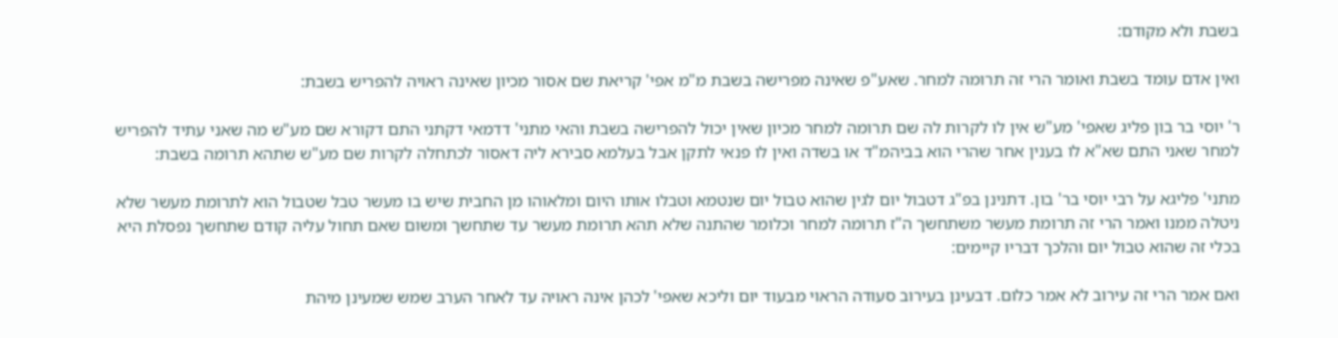בשבת ולא מקודם:

ואין אדם עומד בשבת ואומר הרי זה תרומה למחר. שאע"פ שאינה מפרישה בשבת מ"מ אפי' קריאת שם אסור מכיון שאינה ראויה להפריש בשבת:

ר' יוסי בר בון פליג שאפי' מע"ש אין לו לקרות לה שם תרומה למחר מכיון שאין יכול להפרישה בשבת והאי מתני' דדמאי דקתני התם דקורא שם מע"ש מה שאני עתיד להפריש למחר שאני התם שא"א לו בענין אחר שהרי הוא בביהמ"ד או בשדה ואין לו פנאי לתקן אבל בעלמא סבירא ליה דאסור לכתחלה לקרות שם מע"ש שתהא תרומה בשבת:

מתני' פליגא על רבי יוסי בר' בון. דתנינן בפ"ג דטבול יום לגין שהוא טבול יום שנטמא וטבלו אותו היום ומלאוהו מן החבית שיש בו מעשר טבל שטבול הוא לתרומת מעשר שלא ניטלה ממנו ואמר הרי זה תרומת מעשר משתחשך ה"ז תרומה למחר וכלומר שהתנה שלא תהא תרומת מעשר עד שתחשך ומשום שאם תחול עליה קודם שתחשך נפסלת היא בכלי זה שהוא טבול יום והלכך דבריו קיימים:

ואם אמר הרי זה עירוב לא אמר כלום. דבעינן בעירוב סעודה הראוי מבעוד יום וליכא שאפי' לכהן אינה ראויה עד לאחר הערב שמש שמעינן מיהת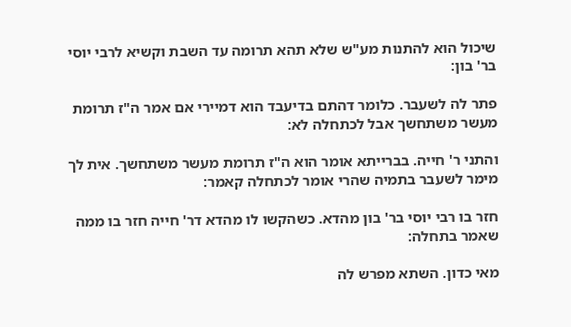שיכול הוא להתנות מע"ש שלא תהא תרומה עד השבת וקשיא לרבי יוסי בר' בון:

פתר לה לשעבר. כלומר דהתם בדיעבד הוא דמיירי אם אמר ה"ז תרומת מעשר משתחשך אבל לכתחלה לא:

והתני ר' חייה. בברייתא אומר הוא ה"ז תרומת מעשר משתחשך. אית לך מימר לשעבר בתמיה שהרי אומר לכתחלה קאמר:

חזר בו רבי יוסי בר' בון מהדא. כשהקשו לו מהדא דר' חייה חזר בו ממה שאמר בתחלה:

מאי כדון. השתא מפרש לה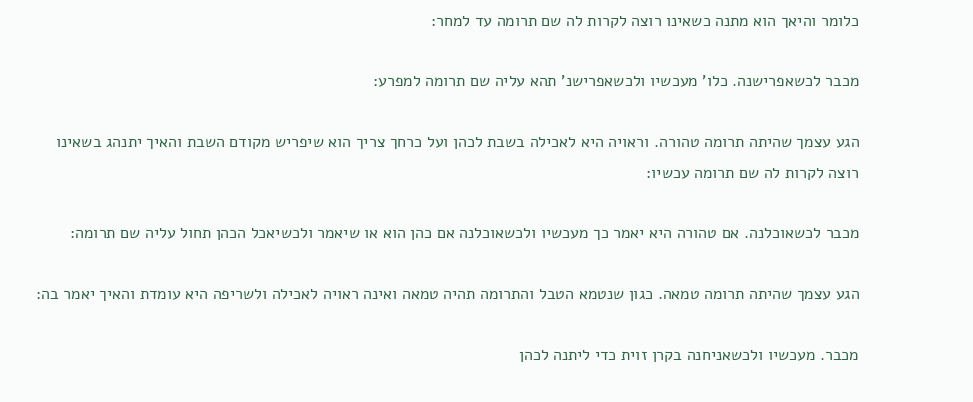כלומר והיאך הוא מתנה כשאינו רוצה לקרות לה שם תרומה עד למחר:

מכבר לכשאפרישנה. כלו' מעכשיו ולכשאפרישנ' תהא עליה שם תרומה למפרע:

הגע עצמך שהיתה תרומה טהורה. וראויה היא לאכילה בשבת לכהן ועל כרחך צריך הוא שיפריש מקודם השבת והאיך יתנהג בשאינו רוצה לקרות לה שם תרומה עכשיו:

מכבר לכשאוכלנה. אם טהורה היא יאמר כך מעכשיו ולכשאוכלנה אם כהן הוא או שיאמר ולכשיאכל הכהן תחול עליה שם תרומה:

הגע עצמך שהיתה תרומה טמאה. כגון שנטמא הטבל והתרומה תהיה טמאה ואינה ראויה לאכילה ולשריפה היא עומדת והאיך יאמר בה:

מכבר. מעכשיו ולכשאניחנה בקרן זוית כדי ליתנה לכהן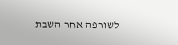לשורפה אחר השבת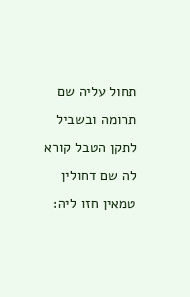תחול עליה שם תרומה ובשביל לתקן הטבל קורא לה שם דחולין טמאין חזו ליה: